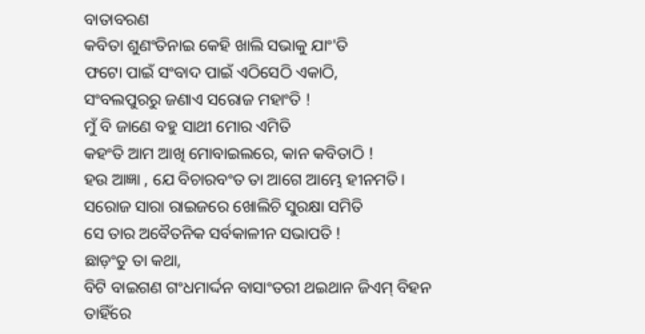ବାତାବରଣ
କବିତା ଶୁଣଂତିନାଇ କେହି ଖାଲି ସଭାକୁ ଯାଂ'ତି
ଫଟୋ ପାଇଁ ସଂବାଦ ପାଇଁ ଏଠିସେଠି ଏକାଠି,
ସଂବଲପୁରରୁ ଜଣାଏ ସରୋଜ ମହାଂତି !
ମୁଁ ବି ଜାଣେ ବହୁ ସାଥୀ ମୋର ଏମିତି
କହଂତି ଆମ ଆଖି ମୋବାଇଲରେ, କାନ କବିତାଠି !
ହଉ ଆଜ୍ଞା , ଯେ ବିଚାରବଂତ ତା ଆଗେ ଆମ୍ଭେ ହୀନମତି।
ସରୋଜ ସାରା ରାଇଜରେ ଖୋଲିଚି ସୁରକ୍ଷା ସମିତି
ସେ ତାର ଅବୈତନିକ ସର୍ବକାଳୀନ ସଭାପତି !
ଛାଡ଼ଂତୁ ତା କଥା,
ବିଟି ବାଇଗଣ ଗଂଧମାର୍ଦ୍ଦନ ବାସାଂତରୀ ଥଇଥାନ ଜିଏମ୍ ବିହନ
ତାହିଁରେ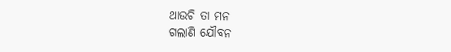ଥାଉଚି ତା ମନ
ଗଲାଣି ଯୌବନ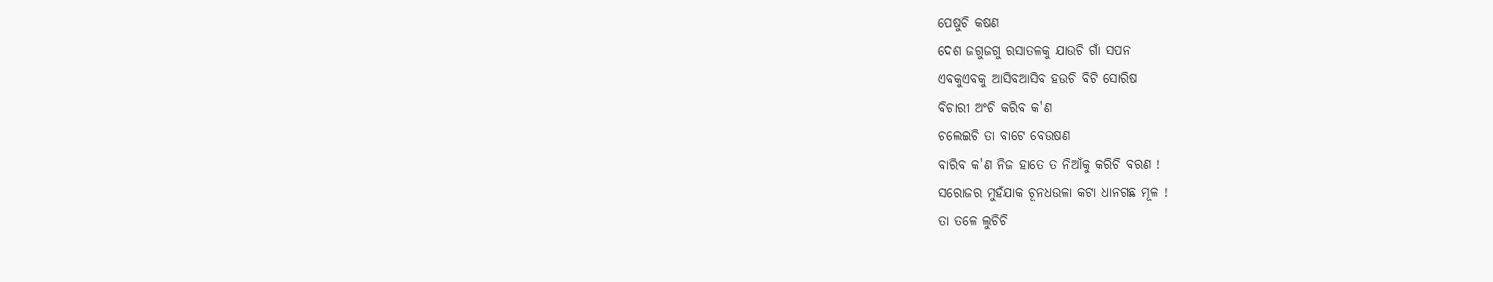ପେଷୁଚି କଷଣ
ଦେଶ ଜଗୁଜଗୁ ରସାତଳକୁ ଯାଉଚି ଗାଁ ସପନ
ଏବକୁଏବକୁ ଆସିବଆସିବ ହଉଚି ବିଟି ସୋରିଷ
ବିଚାରୀ ଅଂଚି କରିବ କ'ଣ
ଚଲେଇଚି ତା ବାଟେ ବେଉଷଣ
ବାରିବ କ'ଣ ନିଜ ହାତେ ତ ନିଆଁକୁ କରିଚି ବରଣ !
ସରୋଜର ମୁହଁଯାକ ଚୂନଧଉଳା କଟା ଧାନଗଛ ମୂଳ !
ତା ତଳେ ଲୁଚିଚି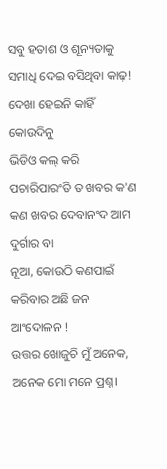ସବୁ ହତାଶ ଓ ଶୂନ୍ୟତାକୁ
ସମାଧି ଦେଇ ବସିଥିବା କାଢ଼!
ଦେଖା ହେଇନି କାହିଁ କୋଉଦିନୁ
ଭିଡିଓ କଲ୍ କରି ପଚାରିପାରଂତି ତ ଖବର କ'ଣ
କଣ ଖବର ଦେବାନଂଦ ଆମ ଦୁର୍ଗାର ବା
ନୂଆ, କୋଉଠି କଣପାଇଁ କରିବାର ଅଛି ଜନ ଆଂଦୋଳନ !
ଉତ୍ତର ଖୋଜୁଚି ମୁଁ ଅନେକ, ଅନେକ ମୋ ମନେ ପ୍ରଶ୍ନ।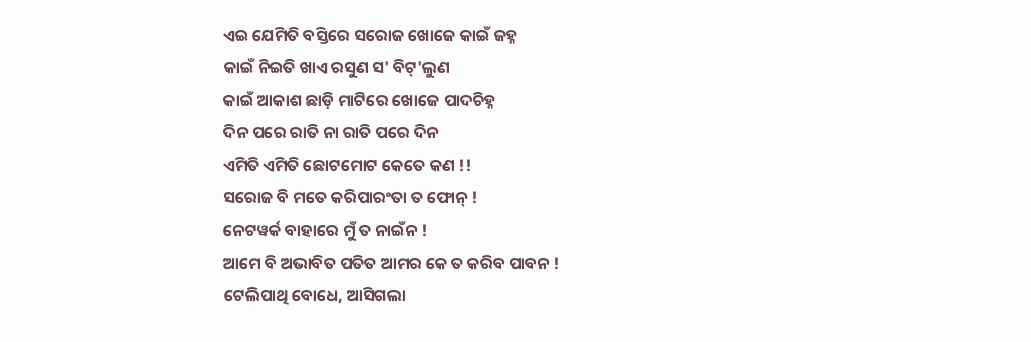ଏଇ ଯେମିତି ବସ୍ତିରେ ସରୋଜ ଖୋଜେ କାଇଁ ଜହ୍ନ
କାଇଁ ନିଇତି ଖାଏ ରସୁଣ ସ' ବିଟ୍'ଲୁଣ
କାଇଁ ଆକାଶ ଛାଡ଼ି ମାଟିରେ ଖୋଜେ ପାଦଚିହ୍ନ
ଦିନ ପରେ ରାତି ନା ରାତି ପରେ ଦିନ
ଏମିତି ଏମିତି ଛୋଟମୋଟ କେତେ କଣ !!
ସରୋଜ ବି ମତେ କରିପାରଂତା ତ ଫୋନ୍ !
ନେଟୱର୍କ ବାହାରେ ମୁଁ ତ ନାଇଁନ !
ଆମେ ବି ଅଭାବିତ ପତିତ ଆମର କେ ତ କରିବ ପାବନ !
ଟେଲିପାଥି ବୋଧେ, ଆସିଗଲା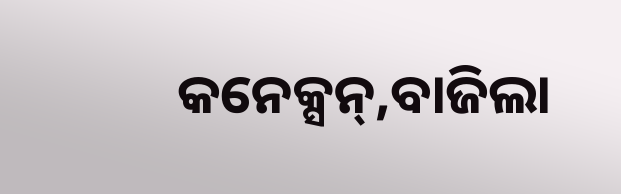କନେକ୍ସନ୍,ବାଜିଲା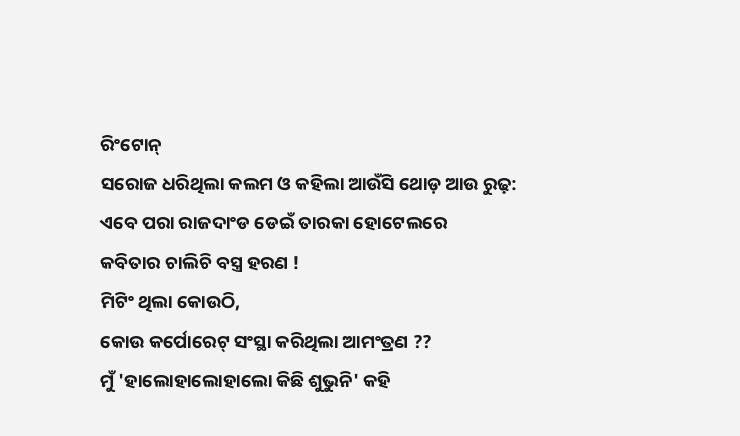ରିଂଟୋନ୍
ସରୋଜ ଧରିଥିଲା କଲମ ଓ କହିଲା ଆଉଁସି ଥୋଡ଼ ଆଉ ରୁଢ଼:
ଏବେ ପରା ରାଜଦାଂଡ ଡେଇଁ ତାରକା ହୋଟେଲରେ
କବିତାର ଚାଲିଚି ବସ୍ତ୍ର ହରଣ !
ମିଟିଂ ଥିଲା କୋଉଠି,
କୋଉ କର୍ପୋରେଟ୍ ସଂସ୍ଥା କରିଥିଲା ଆମଂତ୍ରଣ ??
ମୁଁ 'ହାଲୋହାଲୋହାଲୋ କିଛି ଶୁଭୁନି' କହି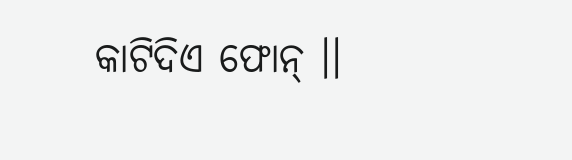କାଟିଦିଏ ଫୋନ୍ ।।